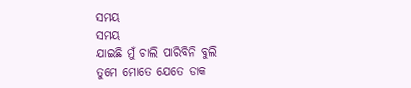ସମୟ
ସମୟ
ଯାଇଛି ମୁଁ ଚାଲି ପାରିବିନି ବୁଲି
ତୁମେ ମୋତେ ଯେତେ ଡାକ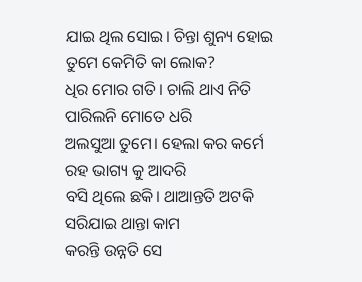ଯାଇ ଥିଲ ସୋଇ। ଚିନ୍ତା ଶୁନ୍ୟ ହୋଇ
ତୁମେ କେମିତି କା ଲୋକ?
ଧିର ମୋର ଗତି। ଚାଲି ଥାଏ ନିତି
ପାରିଲନି ମୋତେ ଧରି
ଅଲସୁଆ ତୁମେ। ହେଲା କର କର୍ମେ
ରହ ଭାଗ୍ୟ କୁ ଆଦରି
ବସି ଥିଲେ ଛକି। ଥାଆନ୍ତତି ଅଟକି
ସରିଯାଇ ଥାନ୍ତା କାମ
କରନ୍ତି ଉନ୍ନତି ସେ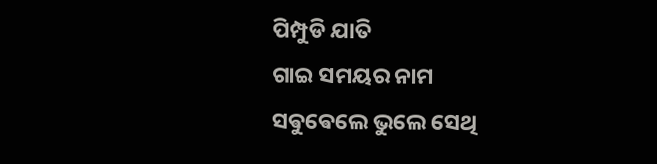ପିମ୍ପୁଡି ଯାତି
ଗାଇ ସମୟର ନାମ
ସଵୁଵେଲେ ଭୁଲେ ସେଥି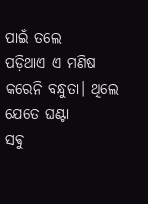ପାଇଁ ତଲେ
ପଡ଼ିଥାଏ ଏ ମଣିଷ
କରେନି ବନ୍ଧୁତା। ଥିଲେ ଯେତେ ଘଣ୍ଟା
ସଵୁ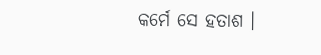କର୍ମେ ସେ ହତାଶ ।